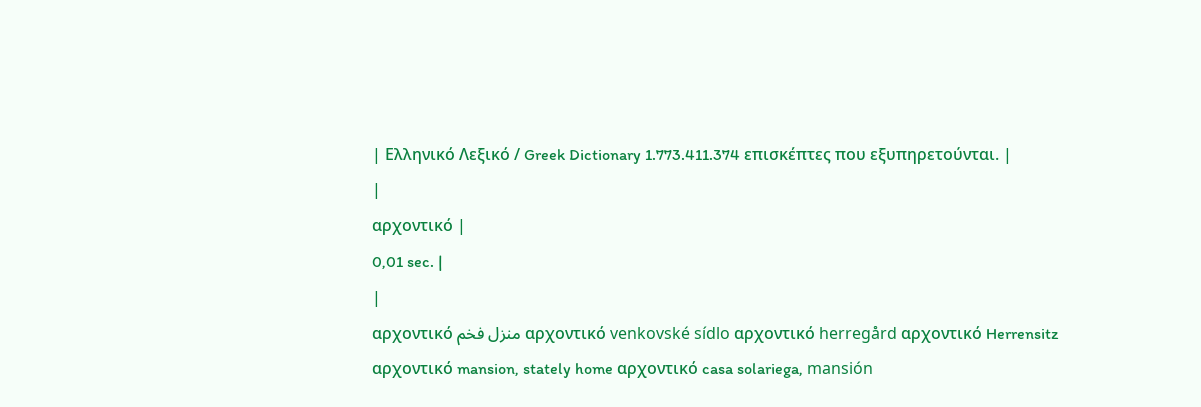| Ελληνικό Λεξικό / Greek Dictionary 1.773.411.374 επισκέπτες που εξυπηρετούνται. |
|
αρχοντικό |
0,01 sec. |
|
αρχοντικό منزل فخم αρχοντικό venkovské sídlo αρχοντικό herregård αρχοντικό Herrensitz αρχοντικό mansion, stately home αρχοντικό casa solariega, mansión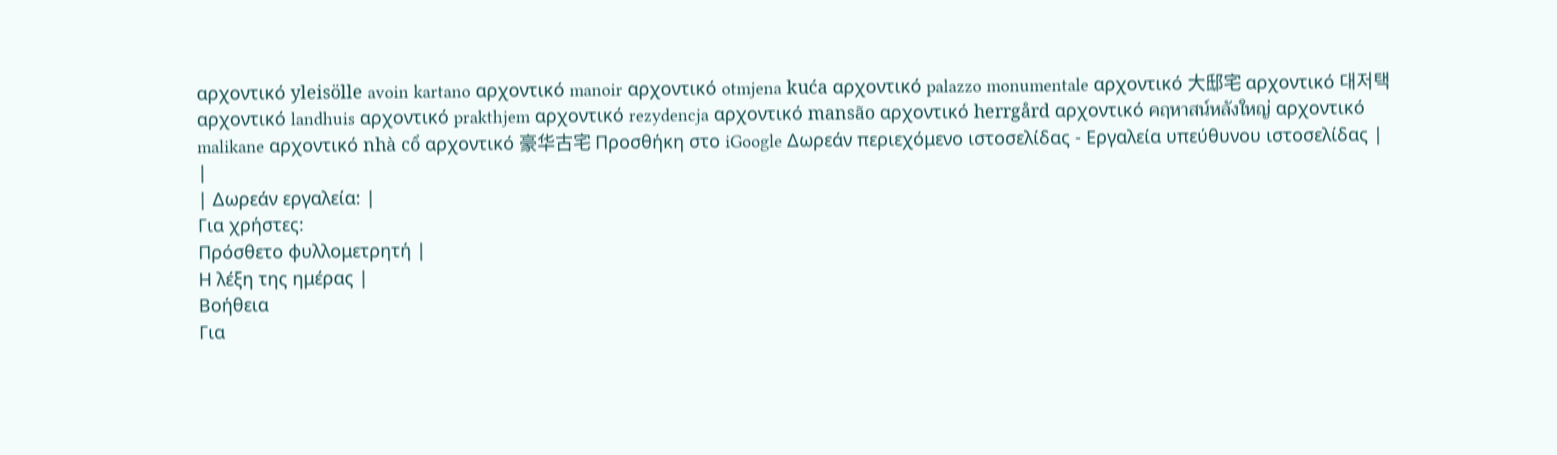αρχοντικό yleisölle avoin kartano αρχοντικό manoir αρχοντικό otmjena kuća αρχοντικό palazzo monumentale αρχοντικό 大邸宅 αρχοντικό 대저택 αρχοντικό landhuis αρχοντικό prakthjem αρχοντικό rezydencja αρχοντικό mansão αρχοντικό herrgård αρχοντικό คฤหาสน์หลังใหญ่ αρχοντικό malikane αρχοντικό nhà cổ αρχοντικό 豪华古宅 Προσθήκη στο iGoogle Δωρεάν περιεχόμενο ιστοσελίδας - Εργαλεία υπεύθυνου ιστοσελίδας |
|
| Δωρεάν εργαλεία: |
Για χρήστες:
Πρόσθετο φυλλομετρητή |
Η λέξη της ημέρας |
Βοήθεια
Για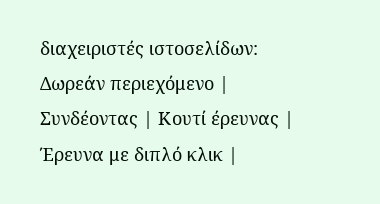διαχειριστές ιστοσελίδων: Δωρεάν περιεχόμενο | Συνδέοντας | Κουτί έρευνας | Έρευνα με διπλό κλικ |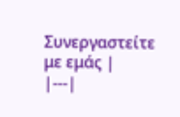Συνεργαστείτε με εμάς |
|---|